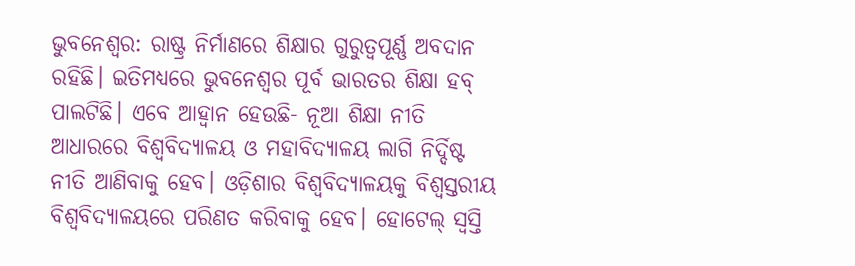ଭୁବନେଶ୍ବର: ରାଷ୍ଟ୍ର ନିର୍ମାଣରେ ଶିକ୍ଷାର ଗୁରୁତ୍ବପୂର୍ଣ୍ଣ ଅବଦାନ ରହିଛି। ଇତିମଧ୍ୟରେ ଭୁବନେଶ୍ବର ପୂର୍ବ ଭାରତର ଶିକ୍ଷା ହବ୍ ପାଲଟିଛି। ଏବେ ଆହ୍ବାନ ହେଉଛି- ନୂଆ ଶିକ୍ଷା ନୀତି ଆଧାରରେ ବିଶ୍ବବିଦ୍ୟାଳୟ ଓ ମହାବିଦ୍ୟାଳୟ ଲାଗି ନିର୍ଦ୍ଦିଷ୍ଟ ନୀତି ଆଣିବାକୁ ହେବ। ଓଡ଼ିଶାର ବିଶ୍ବବିଦ୍ୟାଳୟକୁ ବିଶ୍ବସ୍ତରୀୟ ବିଶ୍ବବିଦ୍ୟାଳୟରେ ପରିଣତ କରିବାକୁ ହେବ। ହୋଟେଲ୍ ସ୍ବସ୍ତି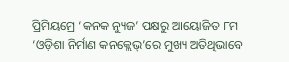ପ୍ରିମିୟମ୍ରେ ‘କନକ ନ୍ୟୁଜ’ ପକ୍ଷରୁ ଆୟୋଜିତ ୮ମ ‘ଓଡ଼ିଶା ନିର୍ମାଣ କନକ୍ଲେଭ୍’ରେ ମୁଖ୍ୟ ଅତିଥିଭାବେ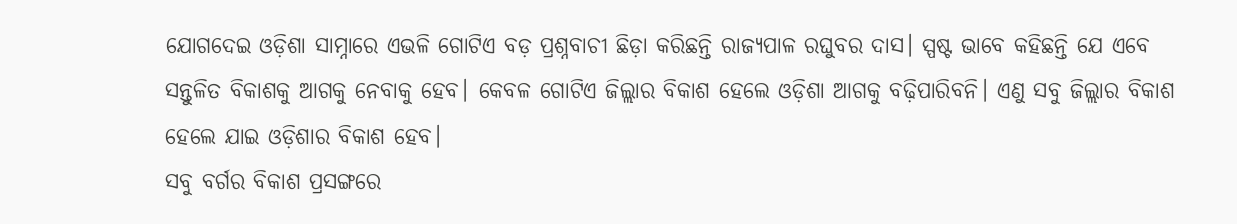ଯୋଗଦେଇ ଓଡ଼ିଶା ସାମ୍ନାରେ ଏଭଳି ଗୋଟିଏ ବଡ଼ ପ୍ରଶ୍ନବାଚୀ ଛିଡ଼ା କରିଛନ୍ତି ରାଜ୍ୟପାଳ ରଘୁବର ଦାସ। ସ୍ପଷ୍ଟ ଭାବେ କହିଛନ୍ତି ଯେ ଏବେ ସନ୍ତୁଳିତ ବିକାଶକୁ ଆଗକୁ ନେବାକୁ ହେବ। କେବଳ ଗୋଟିଏ ଜିଲ୍ଲାର ବିକାଶ ହେଲେ ଓଡ଼ିଶା ଆଗକୁ ବଢ଼ିପାରିବନି। ଏଣୁ ସବୁ ଜିଲ୍ଲାର ବିକାଶ ହେଲେ ଯାଇ ଓଡ଼ିଶାର ବିକାଶ ହେବ।
ସବୁ ବର୍ଗର ବିକାଶ ପ୍ରସଙ୍ଗରେ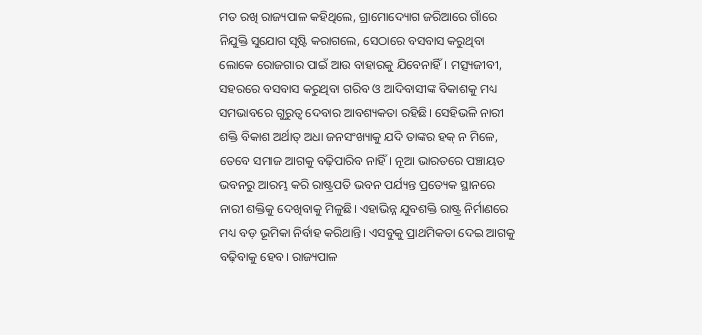ମତ ରଖି ରାଜ୍ୟପାଳ କହିଥିଲେ, ଗ୍ରାମୋଦ୍ୟୋଗ ଜରିଆରେ ଗାଁରେ ନିଯୁକ୍ତି ସୁଯୋଗ ସୃଷ୍ଟି କରାଗଲେ, ସେଠାରେ ବସବାସ କରୁଥିବା ଲୋକେ ରୋଜଗାର ପାଇଁ ଆଉ ବାହାରକୁ ଯିବେନାହିଁ। ମତ୍ସ୍ୟଜୀବୀ, ସହରରେ ବସବାସ କରୁଥିବା ଗରିବ ଓ ଆଦିବାସୀଙ୍କ ବିକାଶକୁ ମଧ୍ୟ ସମଭାବରେ ଗୁରୁତ୍ବ ଦେବାର ଆବଶ୍ୟକତା ରହିଛି। ସେହିଭଳି ନାରୀ ଶକ୍ତି ବିକାଶ ଅର୍ଥାତ୍ ଅଧା ଜନସଂଖ୍ୟାକୁ ଯଦି ତାଙ୍କର ହକ୍ ନ ମିଳେ, ତେବେ ସମାଜ ଆଗକୁ ବଢ଼ିପାରିବ ନାହିଁ। ନୂଆ ଭାରତରେ ପଞ୍ଚାୟତ ଭବନରୁ ଆରମ୍ଭ କରି ରାଷ୍ଟ୍ରପତି ଭବନ ପର୍ଯ୍ୟନ୍ତ ପ୍ରତ୍ୟେକ ସ୍ଥାନରେ ନାରୀ ଶକ୍ତିକୁ ଦେଖିବାକୁ ମିଳୁଛି। ଏହାଭିନ୍ନ ଯୁବଶକ୍ତି ରାଷ୍ଟ୍ର ନିର୍ମାଣରେ ମଧ୍ୟ ବଡ଼ ଭୂମିକା ନିର୍ବାହ କରିଥାନ୍ତି। ଏସବୁକୁ ପ୍ରାଥମିକତା ଦେଇ ଆଗକୁ ବଢ଼ିବାକୁ ହେବ। ରାଜ୍ୟପାଳ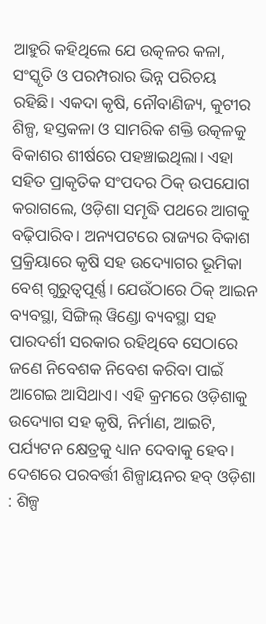ଆହୁରି କହିଥିଲେ ଯେ ଉତ୍କଳର କଳା, ସଂସ୍କୃତି ଓ ପରମ୍ପରାର ଭିନ୍ନ ପରିଚୟ ରହିଛି। ଏକଦା କୃଷି, ନୌବାଣିଜ୍ୟ, କୁଟୀର ଶିଳ୍ପ, ହସ୍ତକଳା ଓ ସାମରିକ ଶକ୍ତି ଉତ୍କଳକୁ ବିକାଶର ଶୀର୍ଷରେ ପହଞ୍ଚାଇଥିଲା। ଏହା ସହିତ ପ୍ରାକୃତିକ ସଂପଦର ଠିକ୍ ଉପଯୋଗ କରାଗଲେ, ଓଡ଼ିଶା ସମୃଦ୍ଧି ପଥରେ ଆଗକୁ ବଢ଼ିପାରିବ। ଅନ୍ୟପଟରେ ରାଜ୍ୟର ବିକାଶ ପ୍ରକ୍ରିୟାରେ କୃଷି ସହ ଉଦ୍ୟୋଗର ଭୂମିକା ବେଶ୍ ଗୁରୁତ୍ବପୂର୍ଣ୍ଣ। ଯେଉଁଠାରେ ଠିକ୍ ଆଇନ ବ୍ୟବସ୍ଥା, ସିଙ୍ଗିଲ୍ ୱିଣ୍ଡୋ ବ୍ୟବସ୍ଥା ସହ ପାରଦର୍ଶୀ ସରକାର ରହିଥିବେ ସେଠାରେ ଜଣେ ନିବେଶକ ନିବେଶ କରିବା ପାଇଁ ଆଗେଇ ଆସିଥାଏ। ଏହି କ୍ରମରେ ଓଡ଼ିଶାକୁ ଉଦ୍ୟୋଗ ସହ କୃଷି, ନିର୍ମାଣ, ଆଇଟି, ପର୍ଯ୍ୟଟନ କ୍ଷେତ୍ରକୁ ଧ୍ୟାନ ଦେବାକୁ ହେବ।
ଦେଶରେ ପରବର୍ତ୍ତୀ ଶିଳ୍ପାୟନର ହବ୍ ଓଡ଼ିଶା : ଶିଳ୍ପ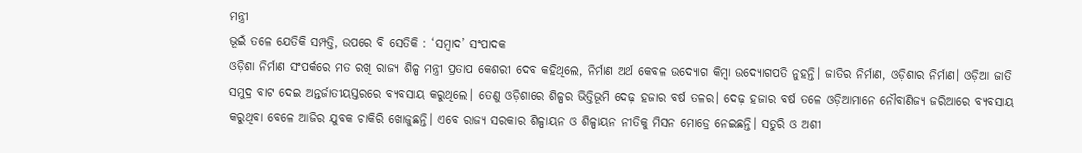ମନ୍ତ୍ରୀ
ଭୂଇଁ ତଳେ ଯେତିକି ସମ୍ପତ୍ତି, ଉପରେ ବି ସେତିକି : ‘ସମ୍ବାଦ’ ସଂପାଦକ
ଓଡ଼ିଶା ନିର୍ମାଣ ସଂପର୍କରେ ମତ ରଖି ରାଜ୍ୟ ଶିଳ୍ପ ମନ୍ତ୍ରୀ ପ୍ରତାପ କେଶରୀ ଦେବ କହିଥିଲେ, ନିର୍ମାଣ ଅର୍ଥ କେବଳ ଉଦ୍ୟୋଗ କିମ୍ବା ଉଦ୍ୟୋଗପତି ନୁହନ୍ତି। ଜାତିର ନିର୍ମାଣ, ଓଡ଼ିଶାର ନିର୍ମାଣ। ଓଡ଼ିଆ ଜାତି ସମୁଦ୍ର ବାଟ ଦେଇ ଅନ୍ତର୍ଜାତୀୟସ୍ତରରେ ବ୍ୟବସାୟ କରୁଥିଲେ। ତେଣୁ ଓଡ଼ିଶାରେ ଶିଳ୍ପର ଭିତ୍ତିଭୂମି ଦେଢ଼ ହଜାର ବର୍ଷ ତଳର। ଦେଢ଼ ହଜାର ବର୍ଷ ତଳେ ଓଡ଼ିଆମାନେ ନୌବାଣିଜ୍ୟ ଜରିଆରେ ବ୍ୟବସାୟ କରୁଥିବା ବେଳେ ଆଜିର ଯୁବକ ଚାକିରି ଖୋଜୁଛନ୍ତି। ଏବେ ରାଜ୍ୟ ସରକାର ଶିଳ୍ପାୟନ ଓ ଶିଳ୍ପାୟନ ନୀତିକୁ ମିସନ ମୋଡ୍ରେ ନେଇଛନ୍ତି। ସତୁରି ଓ ଅଶୀ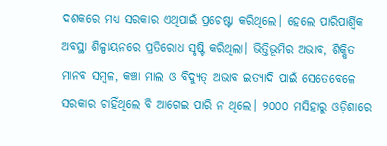ଦଶକରେ ମଧ୍ୟ ସରକାର ଏଥିପାଇଁ ପ୍ରଚେଷ୍ଟା କରିଥିଲେ। ହେଲେ ପାରିପାର୍ଶ୍ବିକ ଅବସ୍ଥା ଶିଳ୍ପାୟନରେ ପ୍ରତିରୋଧ ସୃଷ୍ଟି କରିଥିଲା। ଭିତ୍ତିଭୂମିର ଅଭାବ, ଶିକ୍ଷିତ ମାନବ ସମ୍ବଳ, କଞ୍ଚା ମାଲ ଓ ବିଦ୍ୟୁତ୍ ଅଭାବ ଇତ୍ୟାଦି ପାଇଁ ସେତେବେଳେ ସରକାର ଚାହିଁଥିଲେ ବି ଆଗେଇ ପାରି ନ ଥିଲେ। ୨୦୦୦ ମସିହାରୁ ଓଡ଼ିଶାରେ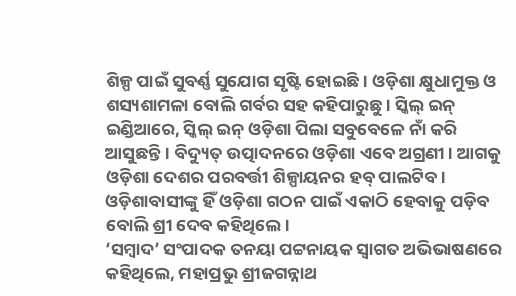ଶିଳ୍ପ ପାଇଁ ସୁବର୍ଣ୍ଣ ସୁଯୋଗ ସୃଷ୍ଟି ହୋଇଛି। ଓଡ଼ିଶା କ୍ଷୁଧାମୁକ୍ତ ଓ ଶସ୍ୟଶାମଳା ବୋଲି ଗର୍ବର ସହ କହିପାରୁଛୁ। ସ୍କିଲ୍ ଇନ୍ ଇଣ୍ଡିଆରେ, ସ୍କିଲ୍ ଇନ୍ ଓଡ଼ିଶା ପିଲା ସବୁବେଳେ ନାଁ କରି ଆସୁଛନ୍ତି। ବିଦ୍ୟୁତ୍ ଉତ୍ପାଦନରେ ଓଡ଼ିଶା ଏବେ ଅଗ୍ରଣୀ। ଆଗକୁ ଓଡ଼ିଶା ଦେଶର ପରବର୍ତ୍ତୀ ଶିଳ୍ପାୟନର ହବ୍ ପାଲଟିବ। ଓଡ଼ିଶାବାସୀଙ୍କୁ ହିଁ ଓଡ଼ିଶା ଗଠନ ପାଇଁ ଏକାଠି ହେବାକୁ ପଡ଼ିବ ବୋଲି ଶ୍ରୀ ଦେବ କହିଥିଲେ।
‘ସମ୍ବାଦ’ ସଂପାଦକ ତନୟା ପଟ୍ଟନାୟକ ସ୍ବାଗତ ଅଭିଭାଷଣରେ କହିଥିଲେ, ମହାପ୍ରଭୁ ଶ୍ରୀଜଗନ୍ନାଥ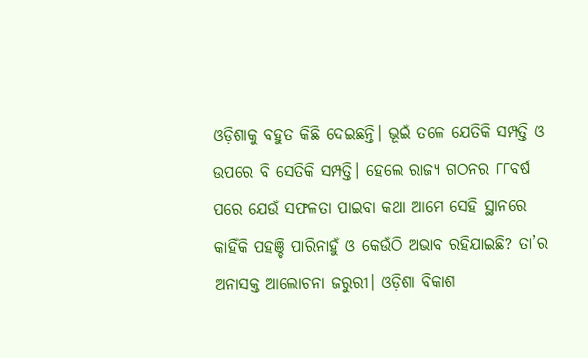ଓଡ଼ିଶାକୁ ବହୁତ କିଛି ଦେଇଛନ୍ତି। ଭୂଇଁ ତଳେ ଯେତିକି ସମ୍ପତ୍ତି ଓ ଉପରେ ବି ସେତିକି ସମ୍ପତ୍ତି। ହେଲେ ରାଜ୍ୟ ଗଠନର ୮୮ବର୍ଷ ପରେ ଯେଉଁ ସଫଳତା ପାଇବା କଥା ଆମେ ସେହି ସ୍ଥାନରେ କାହିଁକି ପହଞ୍ଚି ପାରିନାହୁଁ ଓ କେଉଁଠି ଅଭାବ ରହିଯାଇଛି? ତା’ର ଅନାସକ୍ତ ଆଲୋଚନା ଜରୁରୀ। ଓଡ଼ିଶା ବିକାଶ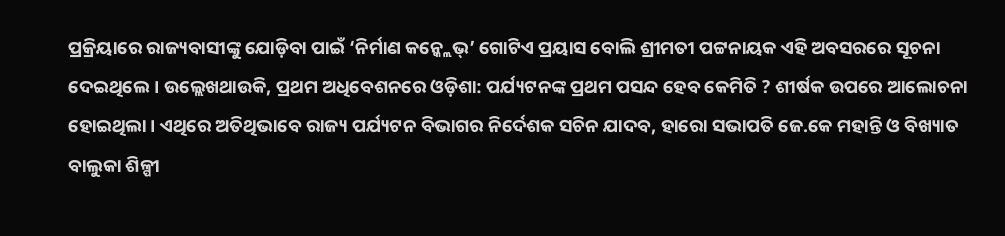ପ୍ରକ୍ରିୟାରେ ରାଜ୍ୟବାସୀଙ୍କୁ ଯୋଡ଼ିବା ପାଇଁ ‘ନିର୍ମାଣ କନ୍କ୍ଲେଭ୍’ ଗୋଟିଏ ପ୍ରୟାସ ବୋଲି ଶ୍ରୀମତୀ ପଟ୍ଟନାୟକ ଏହି ଅବସରରେ ସୂଚନା ଦେଇଥିଲେ। ଉଲ୍ଲେଖଥାଉକି, ପ୍ରଥମ ଅଧିବେଶନରେ ଓଡ଼ିଶା: ପର୍ଯ୍ୟଟନଙ୍କ ପ୍ରଥମ ପସନ୍ଦ ହେବ କେମିତି ? ଶୀର୍ଷକ ଉପରେ ଆଲୋଚନା ହୋଇଥିଲା। ଏଥିରେ ଅତିଥିଭାବେ ରାଜ୍ୟ ପର୍ଯ୍ୟଟନ ବିଭାଗର ନିର୍ଦେଶକ ସଚିନ ଯାଦବ, ହାରୋ ସଭାପତି ଜେ.କେ ମହାନ୍ତି ଓ ବିଖ୍ୟାତ ବାଲୁକା ଶିଳ୍ପୀ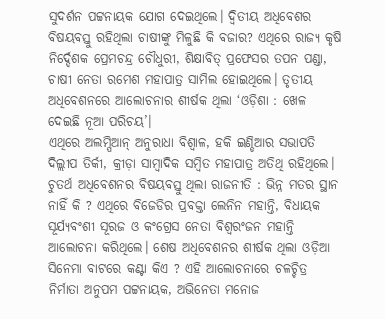ସୁଦର୍ଶନ ପଟ୍ଟନାୟକ ଯୋଗ ଦେଇଥିଲେ। ଦ୍ବିତୀୟ ଅଧିବେଶର ବିଷୟବସ୍ତୁ ରହିଥିଲା ଚାଷୀଙ୍କୁ ମିଳୁଛି କି ବଜାର? ଏଥିରେ ରାଜ୍ୟ କୃଷି ନିର୍ଦ୍ଦେଶକ ପ୍ରେମଚନ୍ଦ୍ର ଚୌଧୁରୀ, ଶିକ୍ଷାବିତ୍ ପ୍ରଫେସର ତପନ ପଣ୍ଡା, ଚାଷୀ ନେତା ରମେଶ ମହାପାତ୍ର ସାମିଲ ହୋଇଥିଲେ। ତୃତୀୟ ଅଧିବେଶନରେ ଆଲୋଚନାର ଶୀର୍ଷକ ଥିଲା ‘ଓଡ଼ିଶା : ଖେଳ ଦେଇଛି ନୂଆ ପରିଚୟ’।
ଏଥିରେ ଅଲମ୍ପିଆନ୍ ଅନୁରାଧା ବିଶ୍ବାଳ, ହକି ଇଣ୍ଡିଆର ସଭାପତି ଦିଲ୍ଲୀପ ତିର୍କୀ, କ୍ରୀଡ଼ା ସାମ୍ବାଦିକ ସମ୍ବିତ ମହାପାତ୍ର ଅତିଥି ରହିଥିଲେ। ଚୁତର୍ଥ ଅଧିବେଶନର ବିଷୟବସ୍ତୁ ଥିଲା ରାଜନୀତି : ଭିନ୍ନ ମତର ସ୍ଥାନ ନାହିଁ କି ? ଏଥିରେ ବିଜେଡିର ପ୍ରବକ୍ତା ଲେନିନ ମହାନ୍ତି, ବିଧାୟକ ସୂର୍ଯ୍ୟବଂଶୀ ସୂରଜ ଓ କଂଗ୍ରେସ ନେତା ବିଶ୍ବରଂଜନ ମହାନ୍ତି ଆଲୋଚନା କରିଥିଲେ। ଶେଷ ଅଧିବେଶନର ଶୀର୍ଷକ ଥିଲା ଓଡ଼ିଆ ସିନେମା ବାଟରେ କଣ୍ଟା କିଏ ? ଏହି ଆଲୋଚନାରେ ଚଳଚ୍ଚିତ୍ର ନିର୍ମାତା ଅନୁପମ ପଟ୍ଟନାୟକ, ଅଭିନେତା ମନୋଜ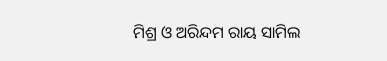ମିଶ୍ର ଓ ଅରିନ୍ଦମ ରାୟ ସାମିଲ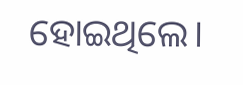ହୋଇଥିଲେ।